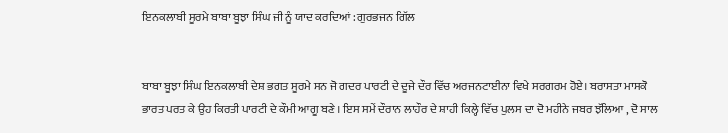ਇਨਕਲਾਬੀ ਸੂਰਮੇ ਬਾਬਾ ਬੂਝਾ ਸਿੰਘ ਜੀ ਨੂੰ ਯਾਦ ਕਰਦਿਆਂ : ਗੁਰਭਜਨ ਗਿੱਲ


ਬਾਬਾ ਬੂਝਾ ਸਿੰਘ ਇਨਕਲਾਬੀ ਦੇਸ਼ ਭਗਤ ਸੂਰਮੇ ਸਨ ਜੋ ਗਦਰ ਪਾਰਟੀ ਦੇ ਦੂਜੇ ਦੌਰ ਵਿੱਚ ਅਰਜਨਟਾਈਨਾ ਵਿਖੇ ਸਰਗਰਮ ਹੋਏ। ਬਰਾਸਤਾ ਮਾਸਕੋ ਭਾਰਤ ਪਰਤ ਕੇ ਉਹ ਕਿਰਤੀ ਪਾਰਟੀ ਦੇ ਕੌਮੀ ਆਗੂ ਬਣੇ । ਇਸ ਸਮੇਂ ਦੌਰਾਨ ਲਾਹੌਰ ਦੇ ਸ਼ਾਹੀ ਕਿਲ੍ਹੇ ਵਿੱਚ ਪੁਲਸ ਦਾ ਦੋ ਮਹੀਨੇ ਜਬਰ ਝੱਲਿਆ , ਦੋ ਸਾਲ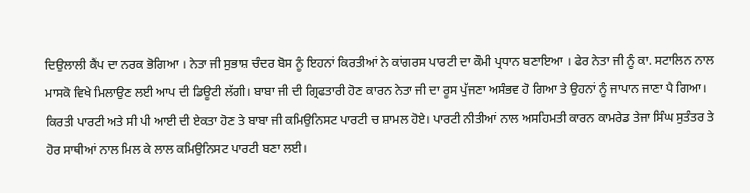ਦਿਉਲਾਲੀ ਕੈਂਪ ਦਾ ਨਰਕ ਭੋਗਿਆ । ਨੇਤਾ ਜੀ ਸੁਭਾਸ਼ ਚੰਦਰ ਬੋਸ ਨੂੰ ਇਹਨਾਂ ਕਿਰਤੀਆਂ ਨੇ ਕਾਂਗਰਸ ਪਾਰਟੀ ਦਾ ਕੌਮੀ ਪ੍ਰਧਾਨ ਬਣਾਇਆ । ਫੇਰ ਨੇਤਾ ਜੀ ਨੂੰ ਕਾ. ਸਟਾਲਿਨ ਨਾਲ ਮਾਸਕੋ ਵਿਖੇ ਮਿਲਾਉਣ ਲਈ ਆਪ ਦੀ ਡਿਊਟੀ ਲੱਗੀ। ਬਾਬਾ ਜੀ ਦੀ ਗ੍ਰਿਫਤਾਰੀ ਹੋਣ ਕਾਰਨ ਨੇਤਾ ਜੀ ਦਾ ਰੂਸ ਪੁੱਜਣਾ ਅਸੰਭਵ ਹੋ ਗਿਆ ਤੇ ਉਹਨਾਂ ਨੂੰ ਜਾਪਾਨ ਜਾਣਾ ਪੈ ਗਿਆ। ਕਿਰਤੀ ਪਾਰਟੀ ਅਤੇ ਸੀ ਪੀ ਆਈ ਦੀ ਏਕਤਾ ਹੋਣ ਤੇ ਬਾਬਾ ਜੀ ਕਮਿਉਨਿਸਟ ਪਾਰਟੀ ਚ ਸ਼ਾਮਲ ਹੋਏ। ਪਾਰਟੀ ਨੀਤੀਆਂ ਨਾਲ ਅਸਹਿਮਤੀ ਕਾਰਨ ਕਾਮਰੇਡ ਤੇਜਾ ਸਿੰਘ ਸੁਤੰਤਰ ਤੇ ਹੋਰ ਸਾਥੀਆਂ ਨਾਲ ਮਿਲ ਕੇ ਲਾਲ ਕਮਿਉਨਿਸਟ ਪਾਰਟੀ ਬਣਾ ਲਈ।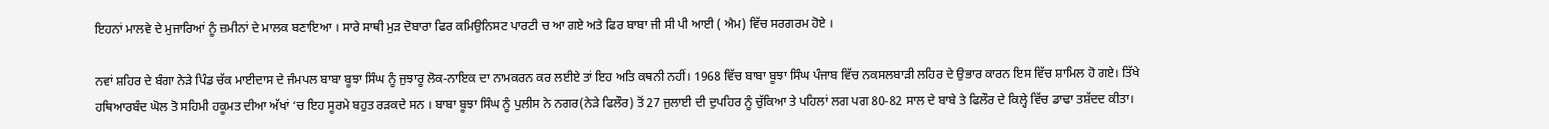ਇਹਨਾਂ ਮਾਲਵੇ ਦੇ ਮੁਜਾਰਿਆਂ ਨੂੰ ਜ਼ਮੀਨਾਂ ਦੇ ਮਾਲਕ ਬਣਾਇਆ । ਸਾਰੇ ਸਾਥੀ ਮੁੜ ਦੋਬਾਰਾ ਫਿਰ ਕਮਿਉਨਿਸਟ ਪਾਰਟੀ ਚ ਆ ਗਏ ਅਤੇ ਫਿਰ ਬਾਬਾ ਜੀ ਸੀ ਪੀ ਆਈ ( ਐਮ) ਵਿੱਚ ਸਰਗਰਮ ਹੋਏ ।

ਨਵਾਂ ਸ਼ਹਿਰ ਦੇ ਬੰਗਾ ਨੇੜੇ ਪਿੰਡ ਚੱਕ ਮਾਈਦਾਸ ਦੇ ਜੰਮਪਲ ਬਾਬਾ ਬੂਝਾ ਸਿੰਘ ਨੂੰ ਜੁਝਾਰੂ ਲੋਕ-ਨਾਇਕ ਦਾ ਨਾਮਕਰਨ ਕਰ ਲਈਏ ਤਾਂ ਇਹ ਅਤਿ ਕਥਨੀ ਨਹੀਂ। 1968 ਵਿੱਚ ਬਾਬਾ ਬੂਝਾ ਸਿੰਘ ਪੰਜਾਬ ਵਿੱਚ ਨਕਸਲਬਾੜੀ ਲਹਿਰ ਦੇ ਉਭਾਰ ਕਾਰਨ ਇਸ ਵਿੱਚ ਸ਼ਾਮਿਲ ਹੋ ਗਏ। ਤਿੱਖੇ ਹਥਿਆਰਬੰਦ ਘੋਲ ਤੋ ਸਹਿਮੀ ਹਕੂਮਤ ਦੀਆ ਅੱਖਾਂ ‘ਚ ਇਹ ਸੂਰਮੇ ਬਹੁਤ ਰੜਕਦੇ ਸਨ । ਬਾਬਾ ਬੂਝਾ ਸਿੰਘ ਨੂੰ ਪੁਲੀਸ ਨੇ ਨਗਰ(ਨੇੜੇ ਫਿਲੌਰ) ਤੋਂ 27 ਜੁਲਾਈ ਦੀ ਦੁਪਹਿਰ ਨੂੰ ਚੁੱਕਿਆ ਤੇ ਪਹਿਲਾਂ ਲਗ ਪਗ 80-82 ਸਾਲ ਦੇ ਬਾਬੇ ਤੇ ਫਿਲੌਰ ਦੇ ਕਿਲ੍ਹੇ ਵਿੱਚ ਡਾਢਾ ਤਸ਼ੱਦਦ ਕੀਤਾ।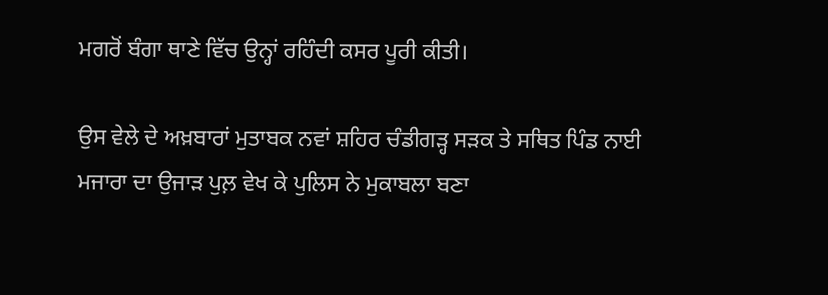ਮਗਰੋਂ ਬੰਗਾ ਥਾਣੇ ਵਿੱਚ ਉਨ੍ਹਾਂ ਰਹਿੰਦੀ ਕਸਰ ਪੂਰੀ ਕੀਤੀ।

ਉਸ ਵੇਲੇ ਦੇ ਅਖ਼ਬਾਰਾਂ ਮੁਤਾਬਕ ਨਵਾਂ ਸ਼ਹਿਰ ਚੰਡੀਗੜ੍ਹ ਸੜਕ ਤੇ ਸਥਿਤ ਪਿੰਡ ਨਾਈ ਮਜਾਰਾ ਦਾ ਉਜਾੜ ਪੁਲ਼ ਵੇਖ ਕੇ ਪੁਲਿਸ ਨੇ ਮੁਕਾਬਲਾ ਬਣਾ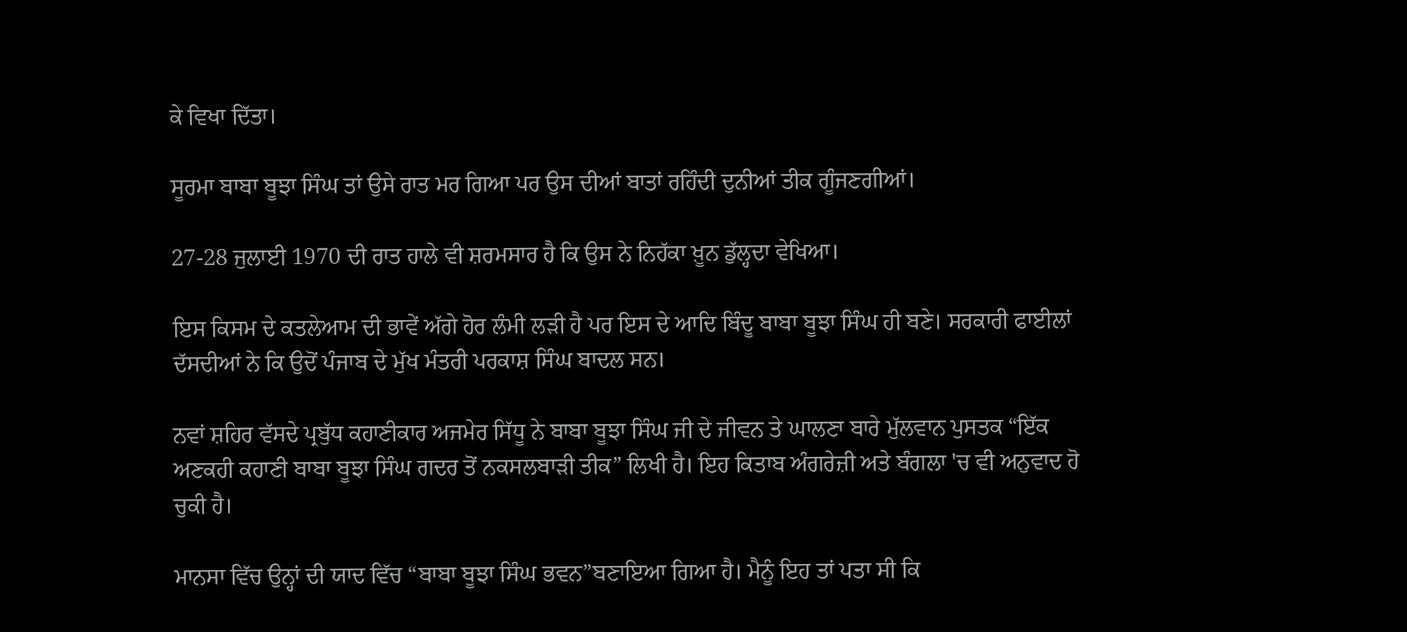ਕੇ ਵਿਖਾ ਦਿੱਤਾ।

ਸੂਰਮਾ ਬਾਬਾ ਬੂਝਾ ਸਿੰਘ ਤਾਂ ਉਸੇ ਰਾਤ ਮਰ ਗਿਆ ਪਰ ਉਸ ਦੀਆਂ ਬਾਤਾਂ ਰਹਿੰਦੀ ਦੁਨੀਆਂ ਤੀਕ ਗੂੰਜਣਗੀਆਂ।

27-28 ਜੁਲਾਈ 1970 ਦੀ ਰਾਤ ਹਾਲੇ ਵੀ ਸ਼ਰਮਸਾਰ ਹੈ ਕਿ ਉਸ ਨੇ ਨਿਹੱਕਾ ਖ਼ੂਨ ਡੁੱਲ੍ਹਦਾ ਵੇਖਿਆ।

ਇਸ ਕਿਸਮ ਦੇ ਕਤਲੇਆਮ ਦੀ ਭਾਵੇਂ ਅੱਗੇ ਹੋਰ ਲੰਮੀ ਲੜੀ ਹੈ ਪਰ ਇਸ ਦੇ ਆਦਿ ਬਿੰਦੂ ਬਾਬਾ ਬੂਝਾ ਸਿੰਘ ਹੀ ਬਣੇ। ਸਰਕਾਰੀ ਫਾਈਲਾਂ ਦੱਸਦੀਆਂ ਨੇ ਕਿ ਉਦੋਂ ਪੰਜਾਬ ਦੇ ਮੁੱਖ ਮੰਤਰੀ ਪਰਕਾਸ਼ ਸਿੰਘ ਬਾਦਲ ਸਨ।

ਨਵਾਂ ਸ਼ਹਿਰ ਵੱਸਦੇ ਪ੍ਰਬੁੱਧ ਕਹਾਣੀਕਾਰ ਅਜਮੇਰ ਸਿੱਧੂ ਨੇ ਬਾਬਾ ਬੂਝਾ ਸਿੰਘ ਜੀ ਦੇ ਜੀਵਨ ਤੇ ਘਾਲਣਾ ਬਾਰੇ ਮੁੱਲਵਾਨ ਪੁਸਤਕ “ਇੱਕ ਅਣਕਹੀ ਕਹਾਣੀ ਬਾਬਾ ਬੂਝਾ ਸਿੰਘ ਗਦਰ ਤੋਂ ਨਕਸਲਬਾੜੀ ਤੀਕ” ਲਿਖੀ ਹੈ। ਇਹ ਕਿਤਾਬ ਅੰਗਰੇਜ਼ੀ ਅਤੇ ਬੰਗਲਾ 'ਚ ਵੀ ਅਨੁਵਾਦ ਹੋ ਚੁਕੀ ਹੈ।

ਮਾਨਸਾ ਵਿੱਚ ਉਨ੍ਹਾਂ ਦੀ ਯਾਦ ਵਿੱਚ “ਬਾਬਾ ਬੂਝਾ ਸਿੰਘ ਭਵਨ”ਬਣਾਇਆ ਗਿਆ ਹੈ। ਮੈਨੂੰ ਇਹ ਤਾਂ ਪਤਾ ਸੀ ਕਿ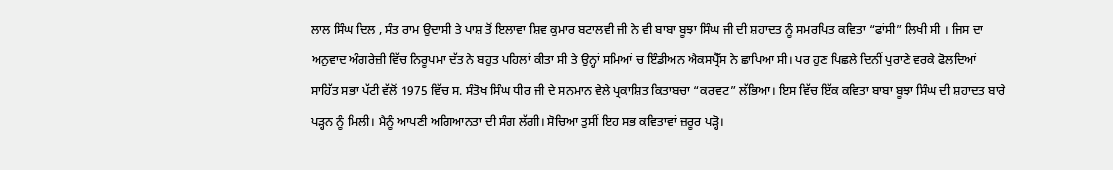ਲਾਲ ਸਿੰਘ ਦਿਲ , ਸੰਤ ਰਾਮ ਉਦਾਸੀ ਤੇ ਪਾਸ਼ ਤੋਂ ਇਲਾਵਾ ਸ਼ਿਵ ਕੁਮਾਰ ਬਟਾਲਵੀ ਜੀ ਨੇ ਵੀ ਬਾਬਾ ਬੂਝਾ ਸਿੰਘ ਜੀ ਦੀ ਸ਼ਹਾਦਤ ਨੂੰ ਸਮਰਪਿਤ ਕਵਿਤਾ “ਫਾਂਸੀ” ਲਿਖੀ ਸੀ । ਜਿਸ ਦਾ ਅਨੁਵਾਦ ਅੰਗਰੇਜ਼ੀ ਵਿੱਚ ਨਿਰੂਪਮਾ ਦੱਤ ਨੇ ਬਹੁਤ ਪਹਿਲਾਂ ਕੀਤਾ ਸੀ ਤੇ ਉਨ੍ਹਾਂ ਸਮਿਆਂ ਚ ਇੰਡੀਅਨ ਐਕਸਪ੍ਰੈੱਸ ਨੇ ਛਾਪਿਆ ਸੀ। ਪਰ ਹੁਣ ਪਿਛਲੇ ਦਿਨੀਂ ਪੁਰਾਣੇ ਵਰਕੇ ਫੋਲਦਿਆਂ ਸਾਹਿੱਤ ਸਭਾ ਪੱਟੀ ਵੱਲੋਂ 1975 ਵਿੱਚ ਸ. ਸੰਤੋਖ ਸਿੰਘ ਧੀਰ ਜੀ ਦੇ ਸਨਮਾਨ ਵੇਲੇ ਪ੍ਰਕਾਸ਼ਿਤ ਕਿਤਾਬਚਾ “ਕਰਵਟ” ਲੱਭਿਆ। ਇਸ ਵਿੱਚ ਇੱਕ ਕਵਿਤਾ ਬਾਬਾ ਬੂਝਾ ਸਿੰਘ ਦੀ ਸ਼ਹਾਦਤ ਬਾਰੇ ਪੜ੍ਹਨ ਨੂੰ ਮਿਲੀ। ਮੈਨੂੰ ਆਪਣੀ ਅਗਿਆਨਤਾ ਦੀ ਸੰਗ ਲੱਗੀ। ਸੋਚਿਆ ਤੁਸੀਂ ਇਹ ਸਭ ਕਵਿਤਾਵਾਂ ਜ਼ਰੂਰ ਪੜ੍ਹੋ।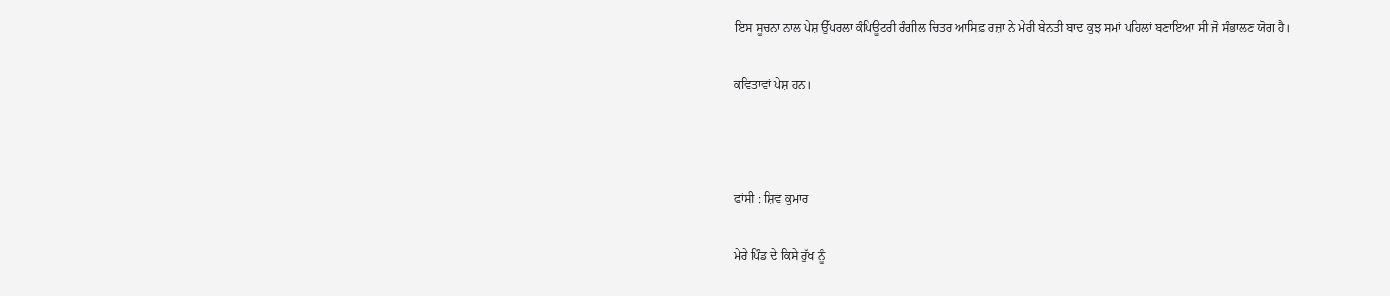ਇਸ ਸੂਚਨਾ ਨਾਲ ਪੇਸ਼ ਉੱਪਰਲਾ ਕੰਪਿਊਟਰੀ ਰੰਗੀਲ ਚਿਤਰ ਆਸਿਫ਼ ਰਜ਼ਾ ਨੇ ਮੇਰੀ ਬੇਨਤੀ ਬਾਦ ਕੁਝ ਸਮਾਂ ਪਹਿਲਾਂ ਬਣਾਇਆ ਸੀ ਜੋ ਸੰਭਾਲਣ ਯੋਗ ਹੈ।

ਕਵਿਤਾਵਾਂ ਪੇਸ਼ ਹਨ।



ਫਾਂਸੀ : ਸ਼ਿਵ ਕੁਮਾਰ

ਮੇਰੇ ਪਿੰਡ ਦੇ ਕਿਸੇ ਰੁੱਖ ਨੂੰ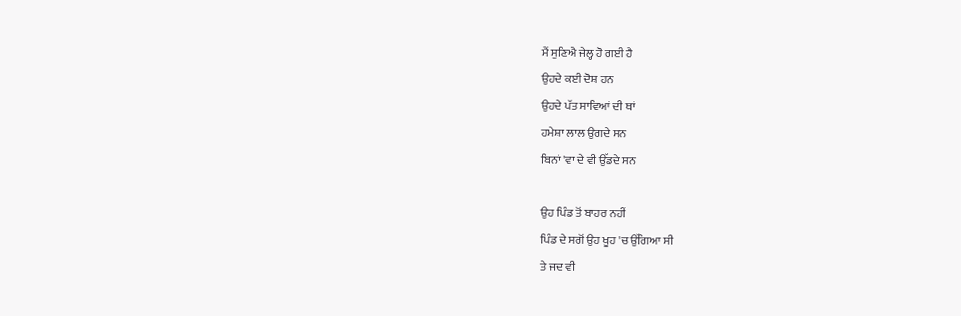ਮੈਂ ਸੁਣਿਐ ਜੇਲ੍ਹ ਹੋ ਗਈ ਹੈ
ਉਹਦੇ ਕਈ ਦੋਸ਼ ਹਨ
ਉਹਦੇ ਪੱਤ ਸਾਵਿਆਂ ਦੀ ਥਾਂ
ਹਮੇਸ਼ਾ ਲਾਲ ਉਗਦੇ ਸਨ
ਬਿਨਾਂ 'ਵਾ ਦੇ ਵੀ ਉੱਡਦੇ ਸਨ

ਉਹ ਪਿੰਡ ਤੋਂ ਬਾਹਰ ਨਹੀਂ
ਪਿੰਡ ਦੇ ਸਗੋਂ ਉਹ ਖੂਹ 'ਚ ਉੱਗਿਆ ਸੀ
ਤੇ ਜਦ ਵੀ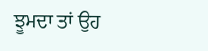ਝੂਮਦਾ ਤਾਂ ਉਹ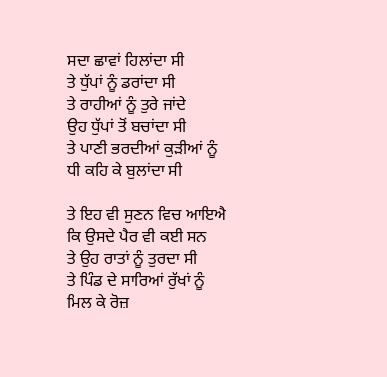ਸਦਾ ਛਾਵਾਂ ਹਿਲਾਂਦਾ ਸੀ
ਤੇ ਧੁੱਪਾਂ ਨੂੰ ਡਰਾਂਦਾ ਸੀ
ਤੇ ਰਾਹੀਆਂ ਨੂੰ ਤੁਰੇ ਜਾਂਦੇ
ਉਹ ਧੁੱਪਾਂ ਤੋਂ ਬਚਾਂਦਾ ਸੀ
ਤੇ ਪਾਣੀ ਭਰਦੀਆਂ ਕੁੜੀਆਂ ਨੂੰ
ਧੀ ਕਹਿ ਕੇ ਬੁਲਾਂਦਾ ਸੀ

ਤੇ ਇਹ ਵੀ ਸੁਣਨ ਵਿਚ ਆਇਐ
ਕਿ ਉਸਦੇ ਪੈਰ ਵੀ ਕਈ ਸਨ
ਤੇ ਉਹ ਰਾਤਾਂ ਨੂੰ ਤੁਰਦਾ ਸੀ
ਤੇ ਪਿੰਡ ਦੇ ਸਾਰਿਆਂ ਰੁੱਖਾਂ ਨੂੰ
ਮਿਲ ਕੇ ਰੋਜ਼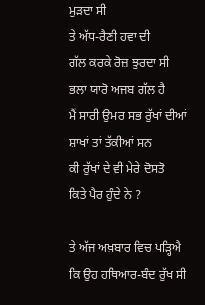ਮੁੜਦਾ ਸੀ
ਤੇ ਅੱਧ-ਰੈਣੀ ਹਵਾ ਦੀ
ਗੱਲ ਕਰਕੇ ਰੋਜ਼ ਝੁਰਦਾ ਸੀ
ਭਲਾ ਯਾਰੋ ਅਜਬ ਗੱਲ ਹੈ
ਮੈਂ ਸਾਰੀ ਉਮਰ ਸਭ ਰੁੱਖਾਂ ਦੀਆਂ
ਸ਼ਾਖਾਂ ਤਾਂ ਤੱਕੀਆਂ ਸਨ
ਕੀ ਰੁੱਖਾਂ ਦੇ ਵੀ ਮੇਰੇ ਦੋਸਤੋ
ਕਿਤੇ ਪੈਰ ਹੁੰਦੇ ਨੇ ?

ਤੇ ਅੱਜ ਅਖ਼ਬਾਰ ਵਿਚ ਪੜ੍ਹਿਐ
ਕਿ ਉਹ ਹਥਿਆਰ-ਬੰਦ ਰੁੱਖ ਸੀ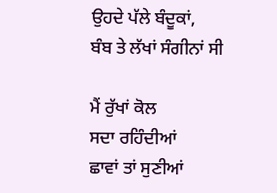ਉਹਦੇ ਪੱਲੇ ਬੰਦੂਕਾਂ,
ਬੰਬ ਤੇ ਲੱਖਾਂ ਸੰਗੀਨਾਂ ਸੀ

ਮੈਂ ਰੁੱਖਾਂ ਕੋਲ
ਸਦਾ ਰਹਿੰਦੀਆਂ
ਛਾਵਾਂ ਤਾਂ ਸੁਣੀਆਂ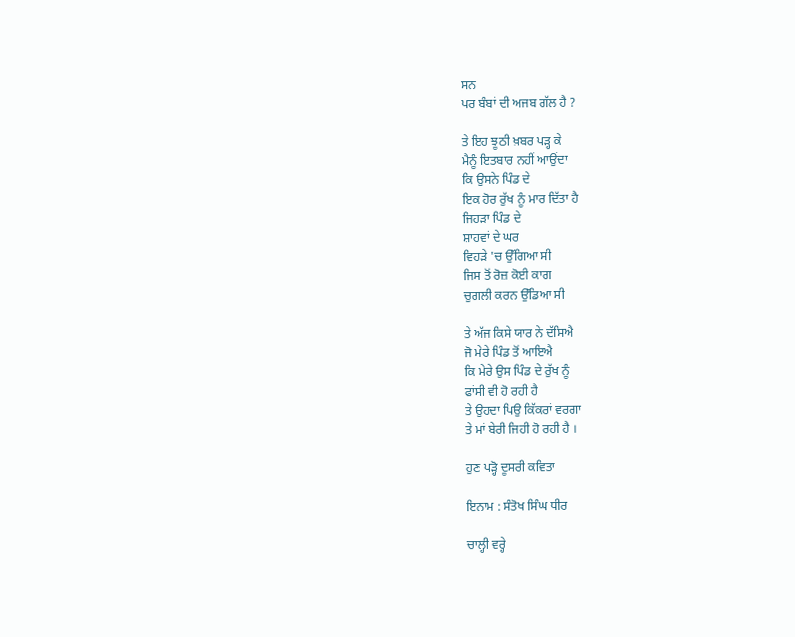ਸਨ
ਪਰ ਬੰਬਾਂ ਦੀ ਅਜਬ ਗੱਲ ਹੈ ?

ਤੇ ਇਹ ਝੂਠੀ ਖ਼ਬਰ ਪੜ੍ਹ ਕੇ
ਮੈਨੂੰ ਇਤਬਾਰ ਨਹੀਂ ਆਉਂਦਾ
ਕਿ ਉਸਨੇ ਪਿੰਡ ਦੇ
ਇਕ ਹੋਰ ਰੁੱਖ ਨੂੰ ਮਾਰ ਦਿੱਤਾ ਹੈ
ਜਿਹੜਾ ਪਿੰਡ ਦੇ
ਸ਼ਾਹਵਾਂ ਦੇ ਘਰ
ਵਿਹੜੇ 'ਚ ਉੱਗਿਆ ਸੀ
ਜਿਸ ਤੋਂ ਰੋਜ਼ ਕੋਈ ਕਾਗ
ਚੁਗਲੀ ਕਰਨ ਉੱਡਿਆ ਸੀ

ਤੇ ਅੱਜ ਕਿਸੇ ਯਾਰ ਨੇ ਦੱਸਿਐ
ਜੋ ਮੇਰੇ ਪਿੰਡ ਤੋਂ ਆਇਐ
ਕਿ ਮੇਰੇ ਉਸ ਪਿੰਡ ਦੇ ਰੁੱਖ ਨੂੰ
ਫਾਂਸੀ ਵੀ ਹੋ ਰਹੀ ਹੈ
ਤੇ ਉਹਦਾ ਪਿਉ ਕਿੱਕਰਾਂ ਵਰਗਾ
ਤੇ ਮਾਂ ਬੇਰੀ ਜਿਹੀ ਹੋ ਰਹੀ ਹੈ ।

ਹੁਣ ਪੜ੍ਹੋ ਦੂਸਰੀ ਕਵਿਤਾ

ਇਨਾਮ : ਸੰਤੋਖ ਸਿੰਘ ਧੀਰ

ਚਾਲ੍ਹੀ ਵਰ੍ਹੇ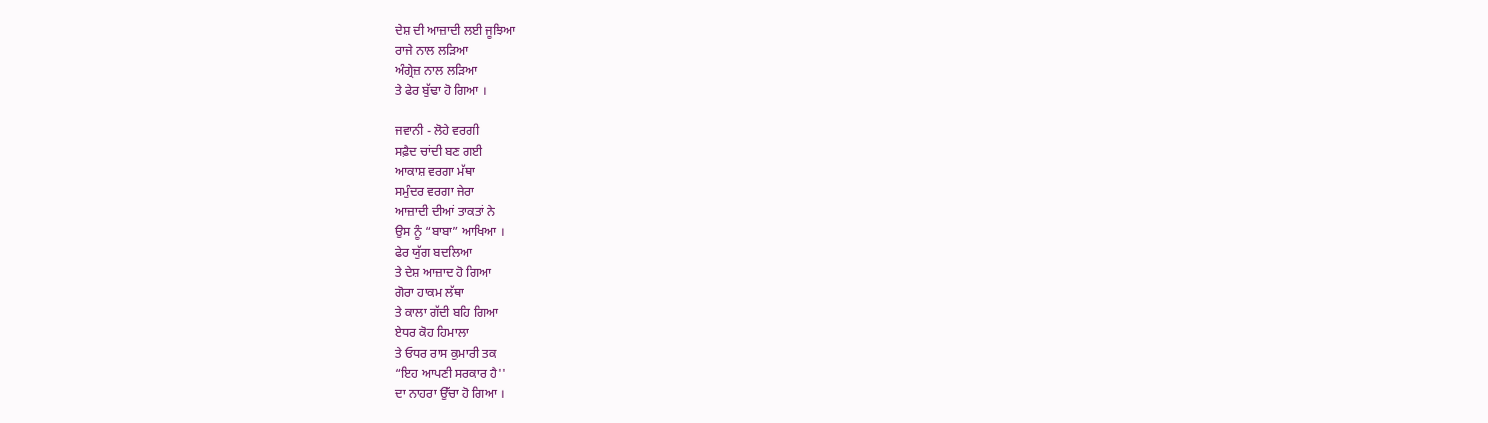ਦੇਸ਼ ਦੀ ਆਜ਼ਾਦੀ ਲਈ ਜੂਝਿਆ
ਰਾਜੇ ਨਾਲ ਲੜਿਆ
ਅੰਗ੍ਰੇਜ਼ ਨਾਲ ਲੜਿਆ
ਤੇ ਫੇਰ ਬੁੱਢਾ ਹੋ ਗਿਆ ।

ਜਵਾਨੀ - ਲੋਹੇ ਵਰਗੀ
ਸਫ਼ੈਦ ਚਾਂਦੀ ਬਣ ਗਈ
ਆਕਾਸ਼ ਵਰਗਾ ਮੱਥਾ
ਸਮੁੰਦਰ ਵਰਗਾ ਜੇਰਾ
ਆਜ਼ਾਦੀ ਦੀਆਂ ਤਾਕਤਾਂ ਨੇ
ਉਸ ਨੂੰ “ਬਾਬਾ” ਆਖਿਆ ।
ਫੇਰ ਯੁੱਗ ਬਦਲਿਆ
ਤੇ ਦੇਸ਼ ਆਜ਼ਾਦ ਹੋ ਗਿਆ
ਗੋਰਾ ਹਾਕਮ ਲੱਥਾ
ਤੇ ਕਾਲਾ ਗੱਦੀ ਬਹਿ ਗਿਆ
ਏਧਰ ਕੋਹ ਹਿਮਾਲਾ
ਤੇ ਓਧਰ ਰਾਸ ਕੁਮਾਰੀ ਤਕ
“ਇਹ ਆਪਣੀ ਸਰਕਾਰ ਹੈ''
ਦਾ ਨਾਹਰਾ ਉੱਚਾ ਹੋ ਗਿਆ ।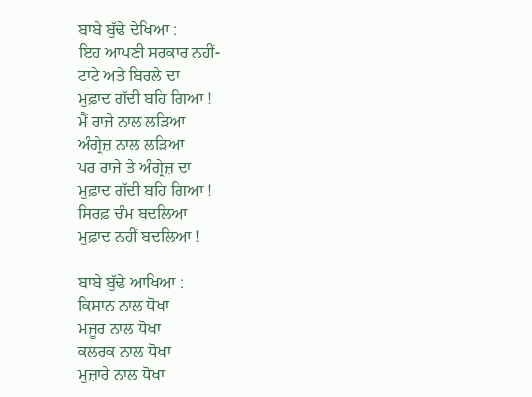ਬਾਬੇ ਬੁੱਢੇ ਦੇਖਿਆ :
ਇਹ ਆਪਣੀ ਸਰਕਾਰ ਨਹੀਂ-
ਟਾਟੇ ਅਤੇ ਬਿਰਲੇ ਦਾ
ਮੁਫ਼ਾਦ ਗੱਦੀ ਬਹਿ ਗਿਆ !
ਮੈਂ ਰਾਜੇ ਨਾਲ ਲੜਿਆ
ਅੰਗ੍ਰੇਜ਼ ਨਾਲ ਲੜਿਆ
ਪਰ ਰਾਜੇ ਤੇ ਅੰਗ੍ਰੇਜ਼ ਦਾ
ਮੁਫ਼ਾਦ ਗੱਦੀ ਬਹਿ ਗਿਆ !
ਸਿਰਫ਼ ਚੰਮ ਬਦਲਿਆ
ਮੁਫ਼ਾਦ ਨਹੀਂ ਬਦਲਿਆ !

ਬਾਬੇ ਬੁੱਢੇ ਆਖਿਆ :
ਕਿਸਾਨ ਨਾਲ ਧੋਖਾ
ਮਜੂਰ ਨਾਲ ਧੋਖਾ
ਕਲਰਕ ਨਾਲ ਧੋਖਾ
ਮੁਜ਼ਾਰੇ ਨਾਲ ਧੋਖਾ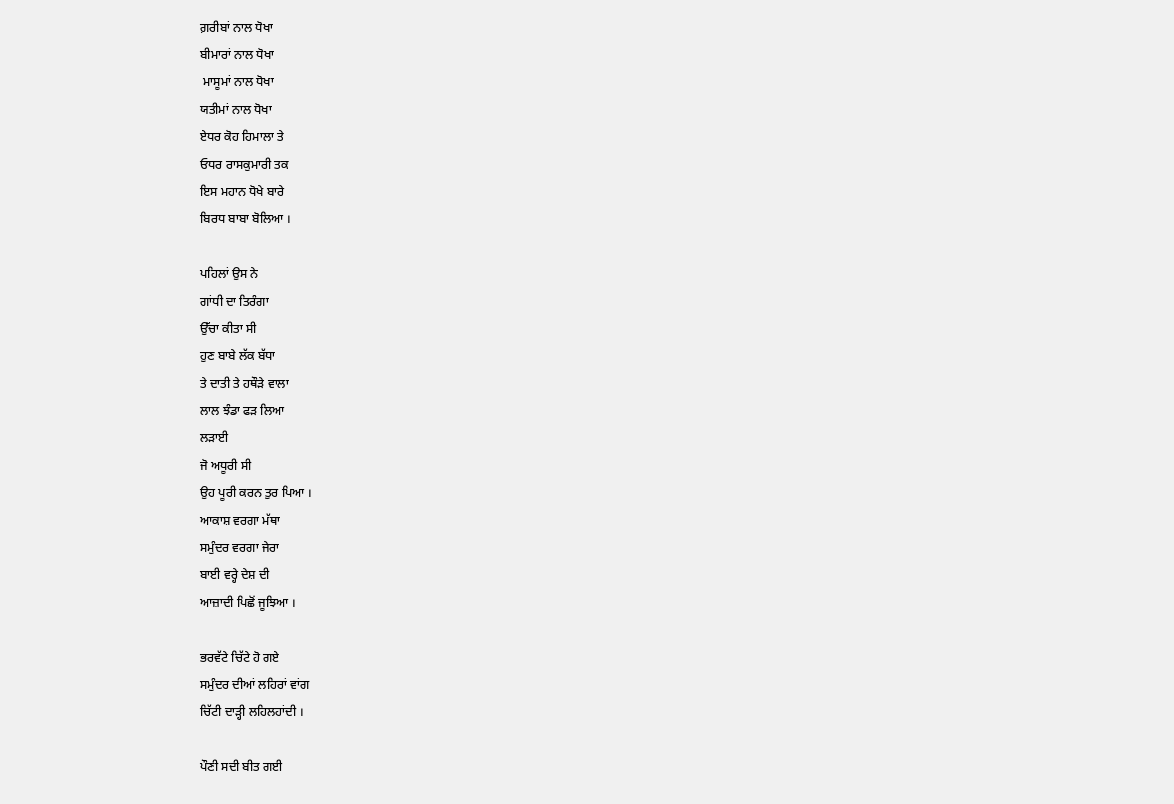ਗ਼ਰੀਬਾਂ ਨਾਲ ਧੋਖਾ
ਬੀਮਾਰਾਂ ਨਾਲ ਧੋਖਾ
 ਮਾਸੂਮਾਂ ਨਾਲ ਧੋਖਾ
ਯਤੀਮਾਂ ਨਾਲ ਧੋਖਾ
ਏਧਰ ਕੋਹ ਹਿਮਾਲਾ ਤੇ
ਓਧਰ ਰਾਸਕੁਮਾਰੀ ਤਕ
ਇਸ ਮਹਾਨ ਧੋਖੇ ਬਾਰੇ
ਬਿਰਧ ਬਾਬਾ ਬੋਲਿਆ ।

ਪਹਿਲਾਂ ਉਸ ਨੇ
ਗਾਂਧੀ ਦਾ ਤਿਰੰਗਾ
ਉੱਚਾ ਕੀਤਾ ਸੀ
ਹੁਣ ਬਾਬੇ ਲੱਕ ਬੱਧਾ
ਤੇ ਦਾਤੀ ਤੇ ਹਥੌੜੇ ਵਾਲਾ
ਲਾਲ ਝੰਡਾ ਫੜ ਲਿਆ
ਲੜਾਈ
ਜੋ ਅਧੂਰੀ ਸੀ
ਉਹ ਪੂਰੀ ਕਰਨ ਤੁਰ ਪਿਆ ।
ਆਕਾਸ਼ ਵਰਗਾ ਮੱਥਾ
ਸਮੁੰਦਰ ਵਰਗਾ ਜੇਰਾ
ਬਾਈ ਵਰ੍ਹੇ ਦੇਸ਼ ਦੀ
ਆਜ਼ਾਦੀ ਪਿਛੋਂ ਜੂਝਿਆ ।

ਭਰਵੱਟੇ ਚਿੱਟੇ ਹੋ ਗਏ
ਸਮੁੰਦਰ ਦੀਆਂ ਲਹਿਰਾਂ ਵਾਂਗ
ਚਿੱਟੀ ਦਾੜ੍ਹੀ ਲਹਿਲਹਾਂਦੀ ।

ਪੌਣੀ ਸਦੀ ਬੀਤ ਗਈ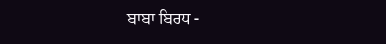ਬਾਬਾ ਬਿਰਧ -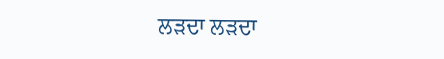ਲੜਦਾ ਲੜਦਾ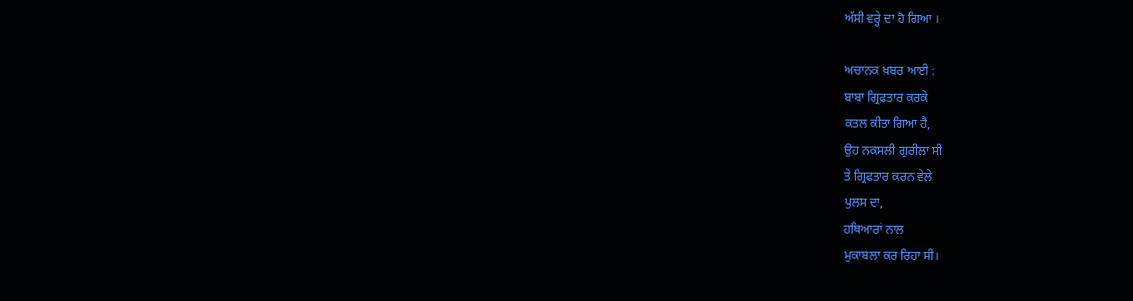ਅੱਸੀ ਵਰ੍ਹੇ ਦਾ ਹੋ ਗਿਆ ।

ਅਚਾਨਕ ਖ਼ਬਰ ਆਈ :
ਬਾਬਾ ਗ੍ਰਿਫ਼ਤਾਰ ਕਰਕੇ
ਕਤਲ ਕੀਤਾ ਗਿਆ ਹੈ,
ਉਹ ਨਕਸਲੀ ਗੁਰੀਲਾ ਸੀ
ਤੇ ਗ੍ਰਿਫਤਾਰ ਕਰਨ ਵੇਲੇ
ਪੁਲਸ ਦਾ,
ਹਥਿਆਰਾਂ ਨਾਲ
ਮੁਕਾਬਲਾ ਕਰ ਰਿਹਾ ਸੀ।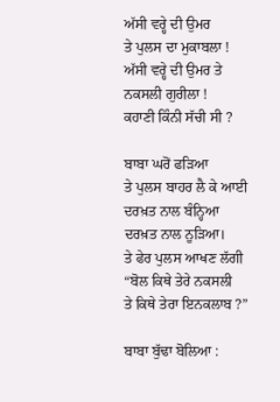ਅੱਸੀ ਵਰ੍ਹੇ ਦੀ ਉਮਰ
ਤੇ ਪੁਲਸ ਦਾ ਮੁਕਾਬਲਾ !
ਅੱਸੀ ਵਰ੍ਹੇ ਦੀ ਉਮਰ ਤੇ
ਨਕਸਲੀ ਗੁਰੀਲਾ !
ਕਹਾਣੀ ਕਿੰਨੀ ਸੱਚੀ ਸੀ ?

ਬਾਬਾ ਘਰੋਂ ਫੜਿਆ
ਤੇ ਪੁਲਸ ਬਾਹਰ ਲੈ ਕੇ ਆਈ
ਦਰਖ਼ਤ ਨਾਲ ਬੰਨ੍ਹਿਆ
ਦਰਖ਼ਤ ਨਾਲ ਨੂੜਿਆ।
ਤੇ ਫੇਰ ਪੁਲਸ ਆਖਣ ਲੱਗੀ
“ਬੋਲ ਕਿਥੇ ਤੇਰੇ ਨਕਸਲੀ
ਤੇ ਕਿਥੇ ਤੇਰਾ ਇਨਕਲਾਬ ?”

ਬਾਬਾ ਬੁੱਢਾ ਬੋਲਿਆ :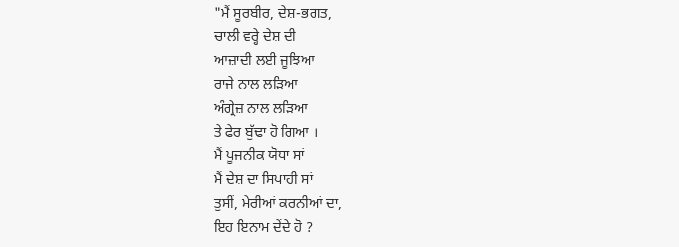"ਮੈਂ ਸੂਰਬੀਰ, ਦੇਸ਼-ਭਗਤ,
ਚਾਲੀ ਵਰ੍ਹੇ ਦੇਸ਼ ਦੀ
ਆਜ਼ਾਦੀ ਲਈ ਜੂਝਿਆ
ਰਾਜੇ ਨਾਲ ਲੜਿਆ
ਅੰਗ੍ਰੇਜ਼ ਨਾਲ ਲੜਿਆ
ਤੇ ਫੇਰ ਬੁੱਢਾ ਹੋ ਗਿਆ ।
ਮੈਂ ਪੂਜਨੀਕ ਯੋਧਾ ਸਾਂ
ਮੈਂ ਦੇਸ਼ ਦਾ ਸਿਪਾਹੀ ਸਾਂ
ਤੁਸੀਂ, ਮੇਰੀਆਂ ਕਰਨੀਆਂ ਦਾ,
ਇਹ ਇਨਾਮ ਦੇਂਦੇ ਹੋ ?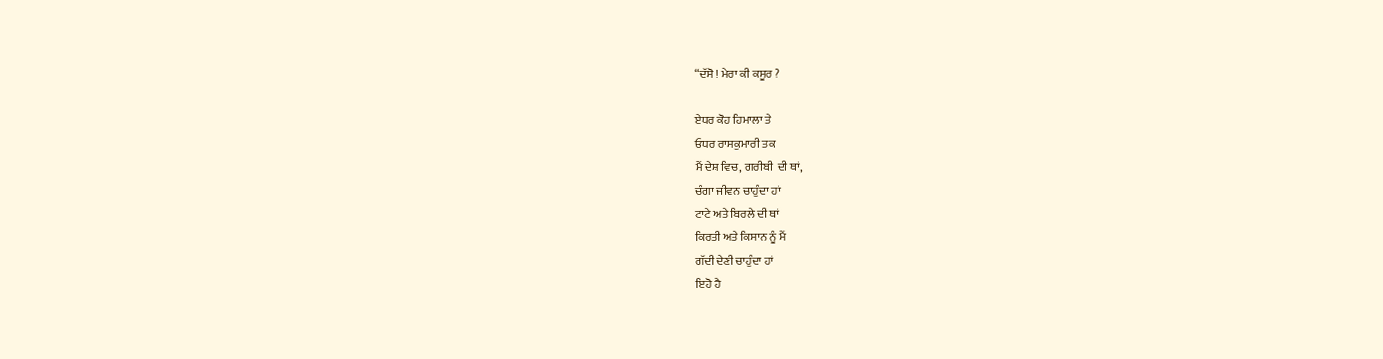“ਦੱਸੋ ! ਮੇਰਾ ਕੀ ਕਸੂਰ ?

ਏਧਰ ਕੋਹ ਹਿਮਾਲਾ ਤੇ
ਓਧਰ ਰਾਸਕੁਮਾਰੀ ਤਕ
ਮੈਂ ਦੇਸ਼ ਵਿਚ, ਗਰੀਬੀ  ਦੀ ਥਾਂ,
ਚੰਗਾ ਜੀਵਨ ਚਾਹੁੰਦਾ ਹਾਂ
ਟਾਟੇ ਅਤੇ ਬਿਰਲੇ ਦੀ ਥਾਂ
ਕਿਰਤੀ ਅਤੇ ਕਿਸਾਨ ਨੂੰ ਮੈਂ
ਗੱਦੀ ਦੇਣੀ ਚਾਹੁੰਦਾ ਹਾਂ
ਇਹੋ ਹੈ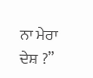ਨਾ ਮੇਰਾ ਦੇਸ਼ ?”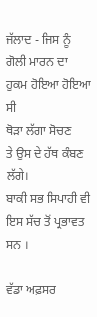ਜੱਲਾਦ - ਜਿਸ ਨੂੰ
ਗੋਲੀ ਮਾਰਨ ਦਾ
ਹੁਕਮ ਹੋਇਆ ਹੋਇਆ ਸੀ
ਥੋੜਾ ਲੱਗਾ ਸੋਚਣ
ਤੇ ਉਸ ਦੇ ਹੱਥ ਕੰਬਣ ਲੱਗੇ।
ਬਾਕੀ ਸਭ ਸਿਪਾਹੀ ਵੀ
ਇਸ ਸੱਚ ਤੋਂ ਪ੍ਰਭਾਵਤ ਸਨ ।

ਵੱਡਾ ਅਫ਼ਸਰ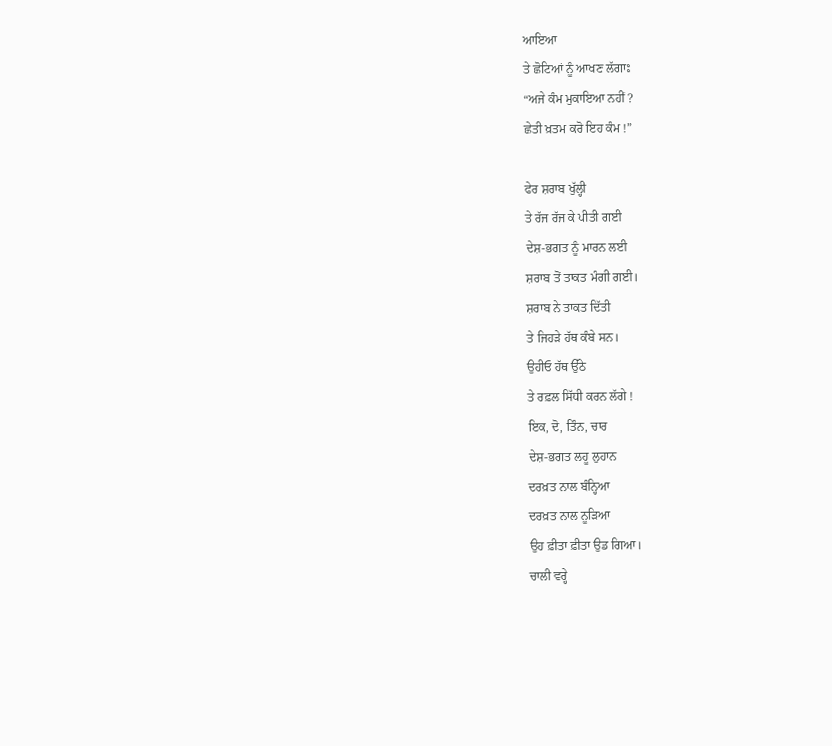ਆਇਆ
ਤੇ ਛੋਟਿਆਂ ਨੂੰ ਆਖਣ ਲੱਗਾਃ
“ਅਜੇ ਕੰਮ ਮੁਕਾਇਆ ਨਹੀਂ ?
ਛੇਤੀ ਖ਼ਤਮ ਕਰੋ ਇਹ ਕੰਮ !”

ਫੇਰ ਸ਼ਰਾਬ ਖੁੱਲ੍ਹੀ
ਤੇ ਰੱਜ ਰੱਜ ਕੇ ਪੀਤੀ ਗਈ
ਦੇਸ਼-ਭਗਤ ਨੂੰ ਮਾਰਨ ਲਈ
ਸ਼ਰਾਬ ਤੋਂ ਤਾਕਤ ਮੰਗੀ ਗਈ।
ਸ਼ਰਾਬ ਨੇ ਤਾਕਤ ਦਿੱਤੀ
ਤੇ ਜਿਹੜੇ ਹੱਥ ਕੰਬੇ ਸਨ।
ਉਹੀਓ ਹੱਥ ਉੱਠੇ
ਤੇ ਰਫ਼ਲ ਸਿੱਧੀ ਕਰਨ ਲੱਗੇ !
ਇਕ, ਦੋ, ਤਿੰਨ, ਚਾਰ
ਦੇਸ਼-ਭਗਤ ਲਹੂ ਲੁਹਾਨ
ਦਰਖ਼ਤ ਨਾਲ ਬੰਨ੍ਹਿਆ
ਦਰਖ਼ਤ ਨਾਲ ਨੂੜਿਆ
ਉਹ ਫ਼ੀਤਾ ਫ਼ੀਤਾ ਉਡ ਗਿਆ।
ਚਾਲੀ ਵਰ੍ਹੇ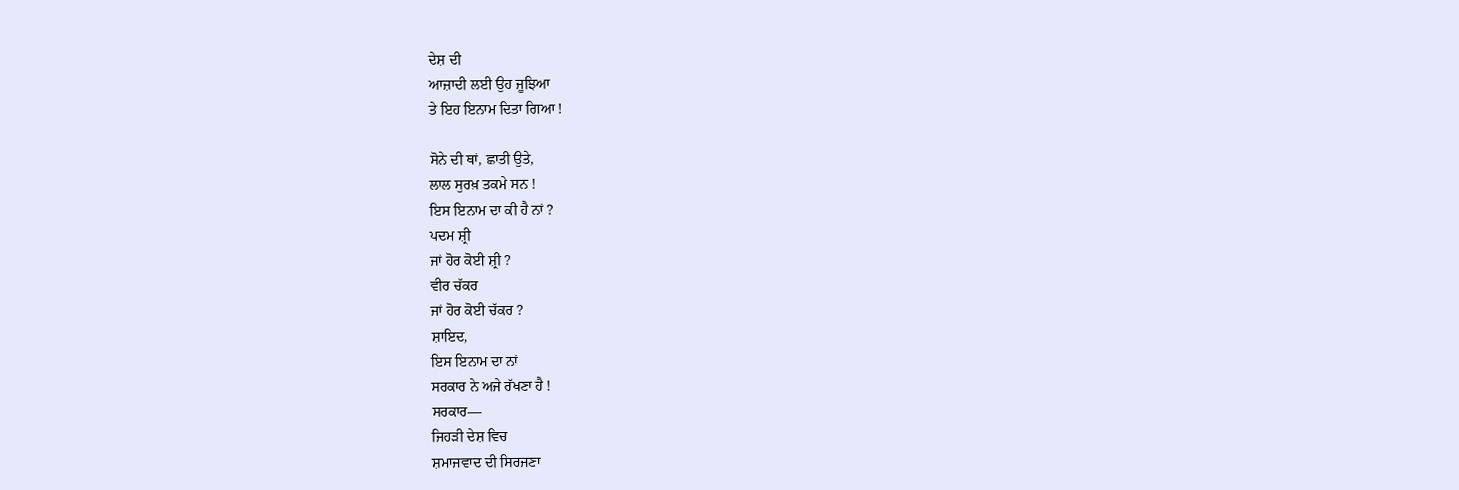ਦੇਸ਼ ਦੀ
ਆਜ਼ਾਦੀ ਲਈ ਉਹ ਜੂਝਿਆ
ਤੇ ਇਹ ਇਨਾਮ ਦਿਤਾ ਗਿਆ !

ਸੋਨੇ ਦੀ ਥਾਂ, ਛਾਤੀ ਉਤੇ,
ਲਾਲ ਸੁਰਖ਼ ਤਕਮੇ ਸਨ !
ਇਸ ਇਨਾਮ ਦਾ ਕੀ ਹੈ ਨਾਂ ?
ਪਦਮ ਸ਼੍ਰੀ
ਜਾਂ ਹੋਰ ਕੋਈ ਸ਼੍ਰੀ ?
ਵੀਰ ਚੱਕਰ
ਜਾਂ ਹੋਰ ਕੋਈ ਚੱਕਰ ?
ਸ਼ਾਇਦ,
ਇਸ ਇਨਾਮ ਦਾ ਨਾਂ
ਸਰਕਾਰ ਨੇ ਅਜੇ ਰੱਖਣਾ ਹੈ !
ਸਰਕਾਰ—
ਜਿਹੜੀ ਦੇਸ਼ ਵਿਚ
ਸ਼ਮਾਜਵਾਦ ਦੀ ਸਿਰਜਣਾ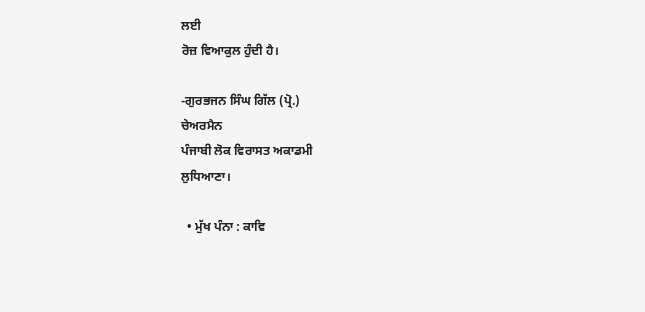ਲਈ
ਰੋਜ਼ ਵਿਆਕੁਲ ਹੁੰਦੀ ਹੈ।

-ਗੁਰਭਜਨ ਸਿੰਘ ਗਿੱਲ (ਪ੍ਰੋ.)
ਚੇਅਰਮੈਨ
ਪੰਜਾਬੀ ਲੋਕ ਵਿਰਾਸਤ ਅਕਾਡਮੀ
ਲੁਧਿਆਣਾ।

  • ਮੁੱਖ ਪੰਨਾ : ਕਾਵਿ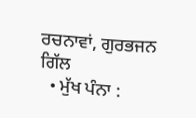ਰਚਨਾਵਾਂ, ਗੁਰਭਜਨ ਗਿੱਲ
  • ਮੁੱਖ ਪੰਨਾ :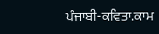ਪੰਜਾਬੀ-ਕਵਿਤਾ.ਕਾਮ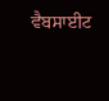ਵੈਬਸਾਈਟ